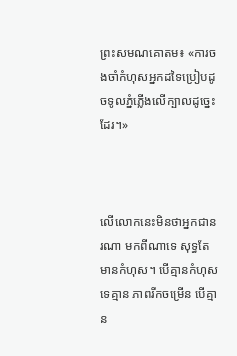ព្រះសមណគោតម៖ «ការចងចាំកំហុសអ្នកដទៃប្រៀបដូចទូលភ្នំភ្លើងលើក្បាលដូច្នេះដែរ។»



លើលោកនេះមិនថាអ្នកជានរណា មកពីណាទេ សុទ្ធតែមានកំហុស។ បើគ្មានកំហុសទេគ្មាន ភាពរីកចម្រើន បើគ្មាន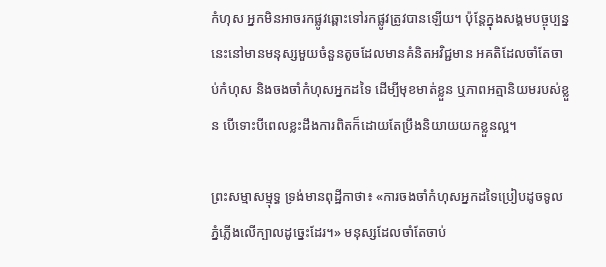កំហុស អ្នកមិនអាចរកផ្លូវឆ្ពោះទៅរកផ្លូវត្រូវបានឡើយ។ ប៉ុន្តែក្នុងសង្គមបច្ចុប្បន្ននេះនៅមានមនុស្សមួយចំនួនតូចដែលមានគំនិតអវិជ្ជមាន អគតិដែលចាំតែចាប់កំហុស និងចងចាំកំហុសអ្នកដទៃ ដើម្បីមុខមាត់ខ្លួន ឬភាពអត្មានិយមរបស់ខ្លួន បើទោះបីពេលខ្លះដឹងការពិតក៏ដោយតែប្រឹងនិយាយយកខ្លួនល្អ។

ព្រះសម្មាសម្មុទ្ធ ទ្រង់មានពុដ្ឋីកាថា៖ «ការចងចាំកំហុសអ្នកដទៃប្រៀបដូចទូលភ្នំភ្លើងលើក្បាលដូច្នេះដែរ។» មនុស្សដែលចាំតែចាប់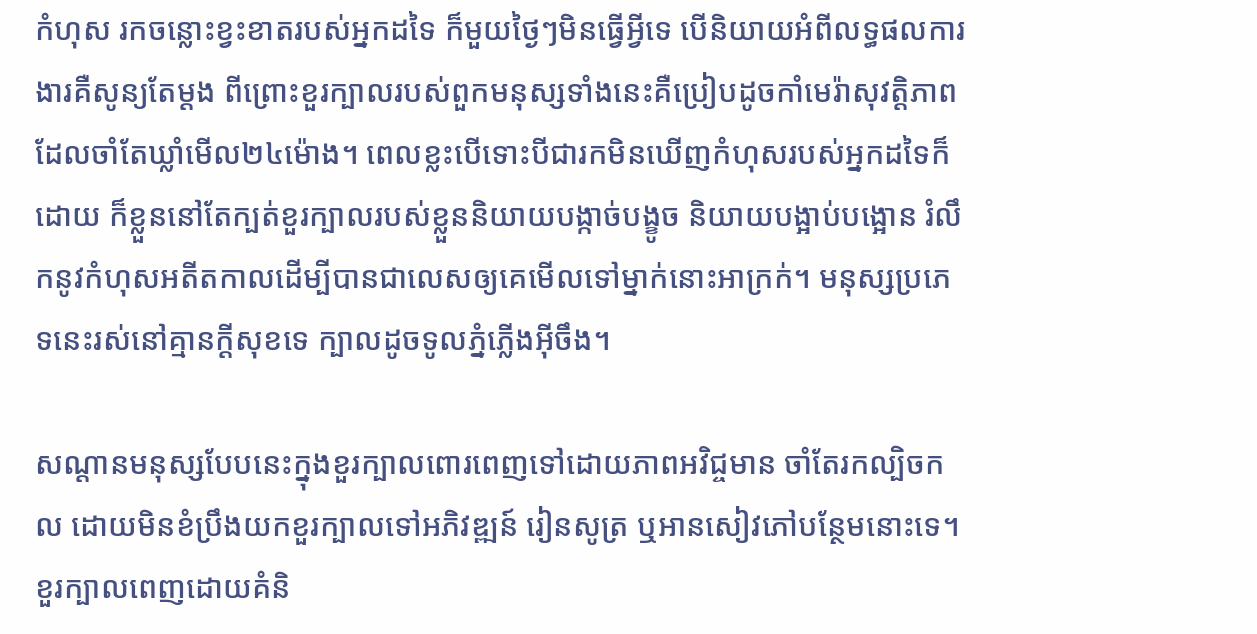កំហុស រកចន្លោះខ្វះខាតរបស់អ្នកដទៃ ក៏មួយថ្ងៃៗមិនធ្វើអ្វីទេ បើនិយាយអំពីលទ្ធផលការងារគឺសូន្យតែម្ដង ពីព្រោះខួរក្បាលរបស់ពួកមនុស្សទាំងនេះគឺប្រៀបដូចកាំមេរ៉ាសុវត្តិភាពដែលចាំតែឃ្លាំមើល២៤ម៉ោង។ ពេលខ្លះបើទោះបីជារកមិនឃើញកំហុសរបស់អ្នកដទៃក៏ដោយ ក៏ខ្លួននៅតែក្បត់ខួរក្បាលរបស់ខ្លួននិយាយបង្កាច់បង្ខូច និយាយបង្អាប់បង្អោន រំលឹកនូវកំហុសអតីតកាលដើម្បីបានជាលេសឲ្យគេមើលទៅម្នាក់នោះអាក្រក់។ មនុស្សប្រភេទនេះរស់នៅគ្មានក្ដីសុខទេ ក្បាលដូចទូលភ្នំភ្លើងអ៊ីចឹង។

សណ្ដានមនុស្សបែបនេះក្នុងខួរក្បាលពោរពេញទៅដោយភាពអវិជ្ចមាន ចាំតែរកល្បិចកល ដោយមិនខំប្រឹងយកខួរក្បាលទៅអភិវឌ្ឍន៍ រៀនសូត្រ ឬអានសៀវភៅបន្ថែមនោះទេ។ ខួរក្បាលពេញដោយគំនិ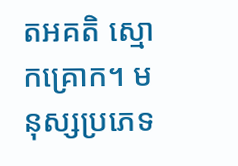តអគតិ ស្មោកគ្រោក។ មនុស្សប្រភេទ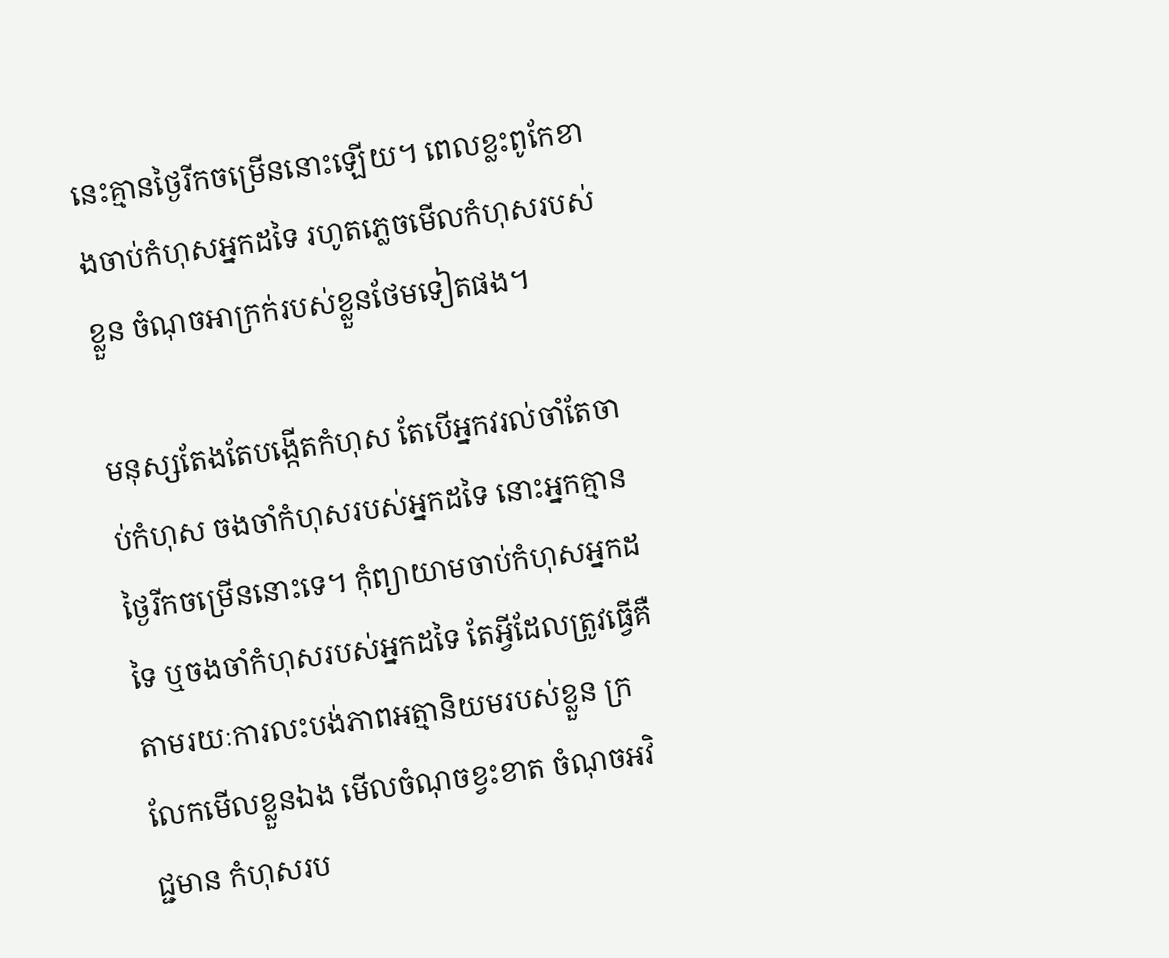នេះគ្មានថ្ងៃរីកចម្រើននោះឡើយ។ ពេលខ្លះពូកែខាងចាប់កំហុសអ្នកដទៃ រហូតភ្លេចមើលកំហុសរបស់ខ្លួន ចំណុចអាក្រក់របស់ខ្លួនថែមទៀតផង។

មនុស្សតែងតែបង្កើតកំហុស តែបើអ្នកវរល់ចាំតែចាប់កំហុស ចងចាំកំហុសរបស់អ្នកដទៃ នោះអ្នកគ្មានថ្ងៃរីកចម្រើននោះទេ។ កុំព្យាយាមចាប់កំហុសអ្នកដទៃ ឬចងចាំកំហុសរបស់អ្នកដទៃ តែអ្វីដែលត្រូវធ្វើគឺតាមរយៈការលះបង់ភាពអត្មានិយមរបស់ខ្លួន ក្រលែកមើលខ្លួនឯង មើលចំណុចខ្វះខាត ចំណុចអវិជ្ជមាន កំហុសរប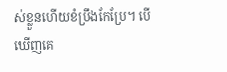ស់ខ្លួនហើយខំប្រឹងកែប្រែ។ បើឃើញគេ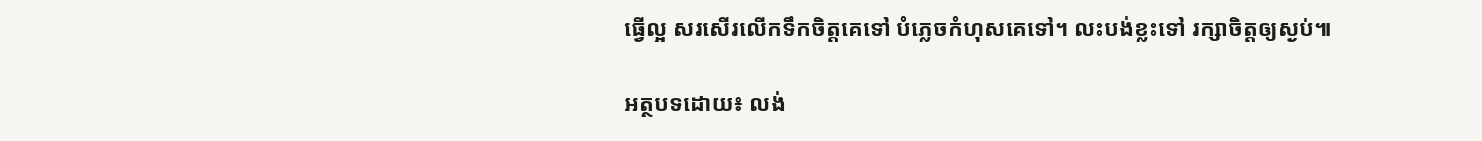ធ្វើល្អ សរសើរលើកទឹកចិត្តគេទៅ បំភ្លេចកំហុសគេទៅ។ លះបង់ខ្លះទៅ រក្សាចិត្តឲ្យស្ងប់៕

អត្ថបទដោយ៖ លង់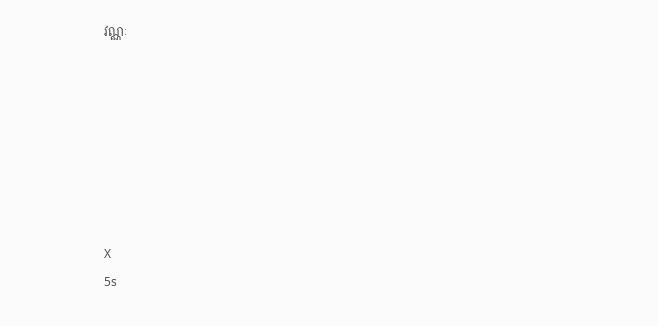វណ្ណៈ







X
5s